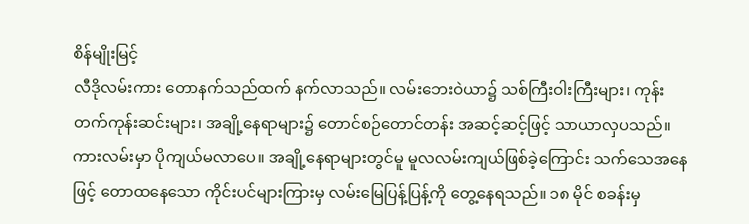စိန်မျိုးမြင့်
လီဒိုလမ်းကား တောနက်သည်ထက် နက်လာသည်။ လမ်းဘေးဝဲယာ၌ သစ်ကြီးဝါးကြီးများ၊ ကုန်းတက်ကုန်းဆင်းများ၊ အချို့နေရာများ၌ တောင်စဉ်တောင်တန်း အဆင့်ဆင့်ဖြင့် သာယာလှပသည်။ ကားလမ်းမှာ ပိုကျယ်မလာပေ။ အချို့နေရာများတွင်မူ မူလလမ်းကျယ်ဖြစ်ခဲ့ကြောင်း သက်သေအနေဖြင့် တောထနေသော ကိုင်းပင်များကြားမှ လမ်းမြေပြန့်ပြန့်ကို တွေ့နေရသည်။ ၁၈ မိုင် စခန်းမှ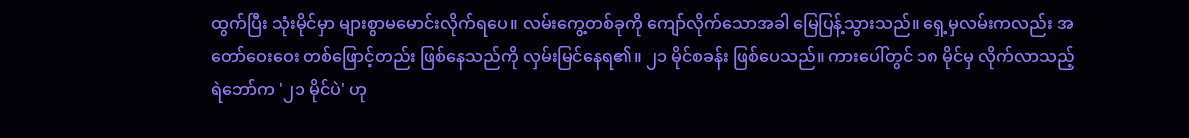ထွက်ပြီး သုံးမိုင်မှာ များစွာမမောင်းလိုက်ရပေ။ လမ်းကွေ့တစ်ခုကို ကျော်လိုက်သောအခါ မြေပြန့်သွားသည်။ ရှေ့မှလမ်းကလည်း အတော်ဝေးဝေး တစ်ဖြောင့်တည်း ဖြစ်နေသည်ကို လှမ်းမြင်နေရ၏။ ၂၁ မိုင်စခန်း ဖြစ်ပေသည်။ ကားပေါ်တွင် ၁၈ မိုင်မှ လိုက်လာသည့် ရဲဘော်က '၂၁ မိုင်ပဲ' ဟု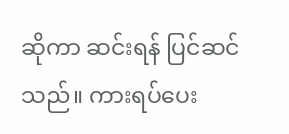ဆိုကာ ဆင်းရန် ပြင်ဆင်သည်။ ကားရပ်ပေး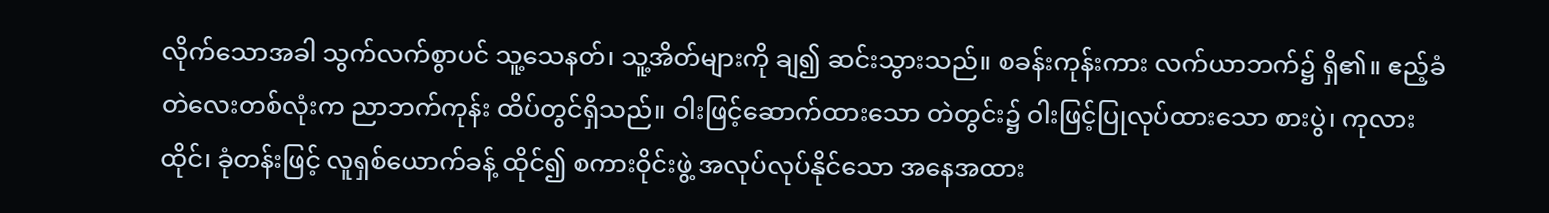လိုက်သောအခါ သွက်လက်စွာပင် သူ့သေနတ်၊ သူ့အိတ်များကို ချ၍ ဆင်းသွားသည်။ စခန်းကုန်းကား လက်ယာဘက်၌ ရှိ၏။ ဧည့်ခံတဲလေးတစ်လုံးက ညာဘက်ကုန်း ထိပ်တွင်ရှိသည်။ ဝါးဖြင့်ဆောက်ထားသော တဲတွင်း၌ ဝါးဖြင့်ပြုလုပ်ထားသော စားပွဲ၊ ကုလားထိုင်၊ ခုံတန်းဖြင့် လူရှစ်ယောက်ခန့် ထိုင်၍ စကားဝိုင်းဖွဲ့ အလုပ်လုပ်နိုင်သော အနေအထား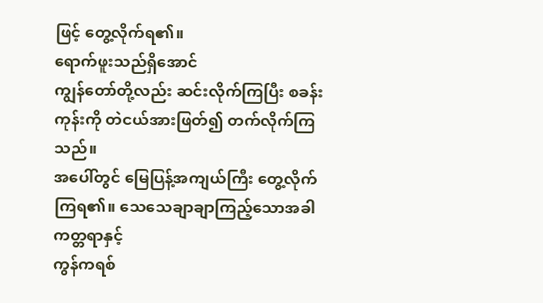ဖြင့် တွေ့လိုက်ရ၏။
ရောက်ဖူးသည်ရှိအောင်
ကျွန်တော်တို့လည်း ဆင်းလိုက်ကြပြီး စခန်းကုန်းကို တဲငယ်အားဖြတ်၍ တက်လိုက်ကြသည်။
အပေါ်တွင် မြေပြန့်အကျယ်ကြီး တွေ့လိုက် ကြရ၏။ သေသေချာချာကြည့်သောအခါ ကတ္တရာနှင့်
ကွန်ကရစ်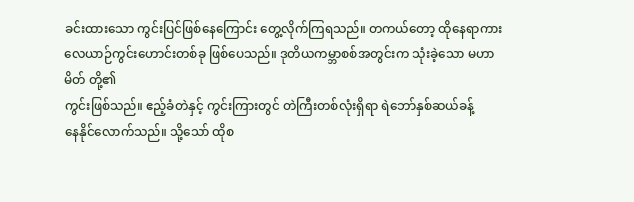ခင်းထားသော ကွင်းပြင်ဖြစ်နေကြောင်း တွေ့လိုက်ကြရသည်။ တကယ်တော့ ထိုနေရာကား
လေယာဉ်ကွင်းဟောင်းတစ်ခု ဖြစ်ပေသည်။ ဒုတိယကမ္ဘာစစ်အတွင်းက သုံးခဲ့သော မဟာမိတ် တို့၏
ကွင်းဖြစ်သည်။ ဧည့်ခံတဲနှင့် ကွင်းကြားတွင် တဲကြီးတစ်လုံးရှိရာ ရဲဘော်နှစ်ဆယ်ခန့်
နေနိုင်လောက်သည်။ သို့သော် ထိုစ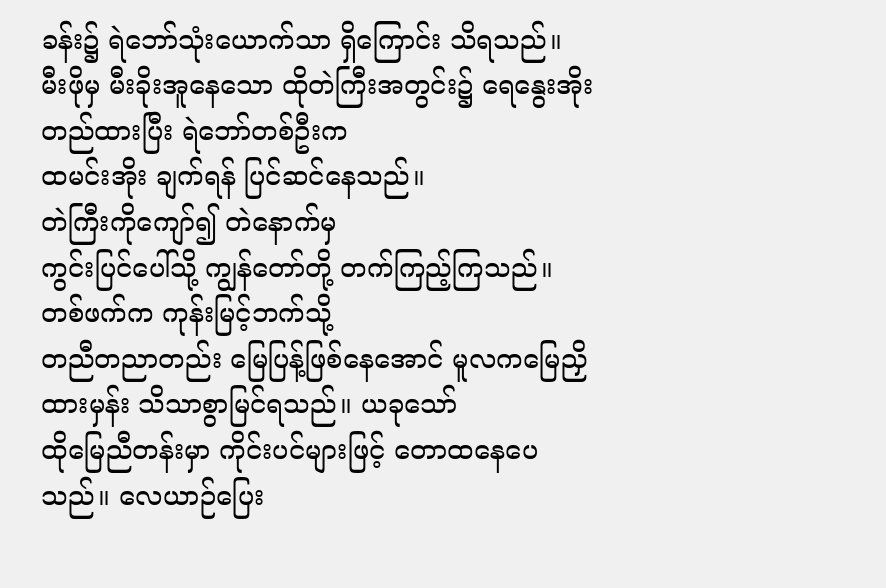ခန်း၌ ရဲဘော်သုံးယောက်သာ ရှိကြောင်း သိရသည်။
မီးဖိုမှ မီးခိုးအူနေသော ထိုတဲကြီးအတွင်း၌ ရေနွေးအိုး တည်ထားပြီး ရဲဘော်တစ်ဦးက
ထမင်းအိုး ချက်ရန် ပြင်ဆင်နေသည်။
တဲကြီးကိုကျော်၍ တဲနောက်မှ
ကွင်းပြင်ပေါ်သို့ ကျွန်တော်တို့ တက်ကြည့်ကြသည်။ တစ်ဖက်က ကုန်းမြင့်ဘက်သို့
တညီတညာတည်း မြေပြန့်ဖြစ်နေအောင် မူလကမြေညှိထားမှန်း သိသာစွာမြင်ရသည်။ ယခုသော်
ထိုမြေညီတန်းမှာ ကိုင်းပင်များဖြင့် တောထနေပေသည်။ လေယာဉ်ပြေး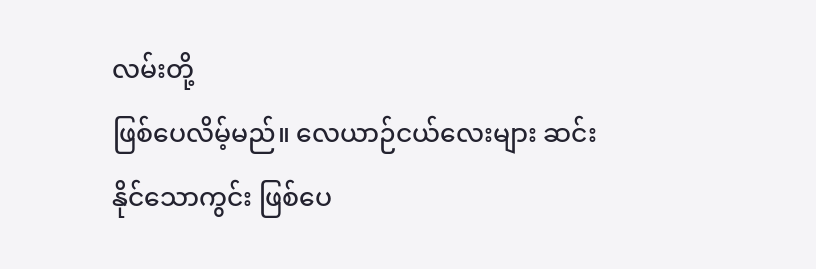လမ်းတို့
ဖြစ်ပေလိမ့်မည်။ လေယာဉ်ငယ်လေးများ ဆင်းနိုင်သောကွင်း ဖြစ်ပေ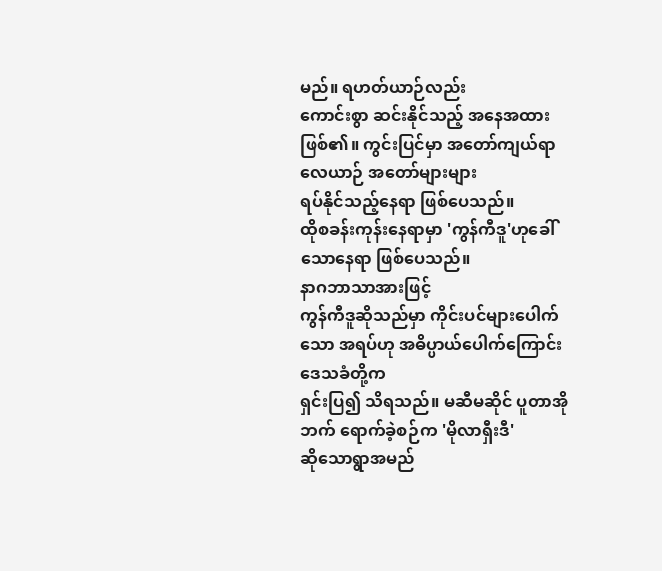မည်။ ရဟတ်ယာဉ်လည်း
ကောင်းစွာ ဆင်းနိုင်သည့် အနေအထားဖြစ်၏။ ကွင်းပြင်မှာ အတော်ကျယ်ရာ လေယာဉ် အတော်များများ
ရပ်နိုင်သည့်နေရာ ဖြစ်ပေသည်။
ထိုစခန်းကုန်းနေရာမှာ 'ကွန်ကီဒူ'ဟုခေါ်သောနေရာ ဖြစ်ပေသည်။
နာဂဘာသာအားဖြင့်
ကွန်ကီဒူဆိုသည်မှာ ကိုင်းပင်များပေါက်သော အရပ်ဟု အဓိပ္ပာယ်ပေါက်ကြောင်း ဒေသခံတို့က
ရှင်းပြ၍ သိရသည်။ မဆီမဆိုင် ပူတာအိုဘက် ရောက်ခဲ့စဉ်က 'မိုလာရှီးဒီ'
ဆိုသောရွာအမည်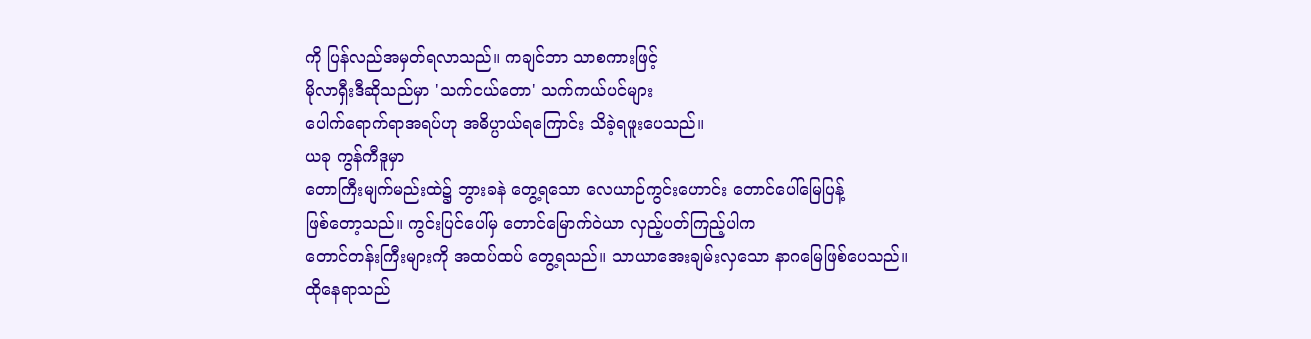ကို ပြန်လည်အမှတ်ရလာသည်။ ကချင်ဘာ သာစကားဖြင့်
မိုလာရှီးဒီဆိုသည်မှာ 'သက်ငယ်တော' သက်ကယ်ပင်များ
ပေါက်ရောက်ရာအရပ်ဟု အဓိပ္ပာယ်ရကြောင်း သိခဲ့ရဖူးပေသည်။
ယခု ကွန်ကီဒူမှာ
တောကြီးမျက်မည်းထဲ၌ ဘွားခနဲ တွေ့ရသော လေယာဉ်ကွင်းဟောင်း တောင်ပေါ်မြေပြန့်
ဖြစ်တော့သည်။ ကွင်းပြင်ပေါ်မှ တောင်မြောက်ဝဲယာ လှည့်ပတ်ကြည့်ပါက
တောင်တန်းကြီးများကို အထပ်ထပ် တွေ့ရသည်။ သာယာအေးချမ်းလှသော နာဂမြေဖြစ်ပေသည်။
ထိုနေရာသည်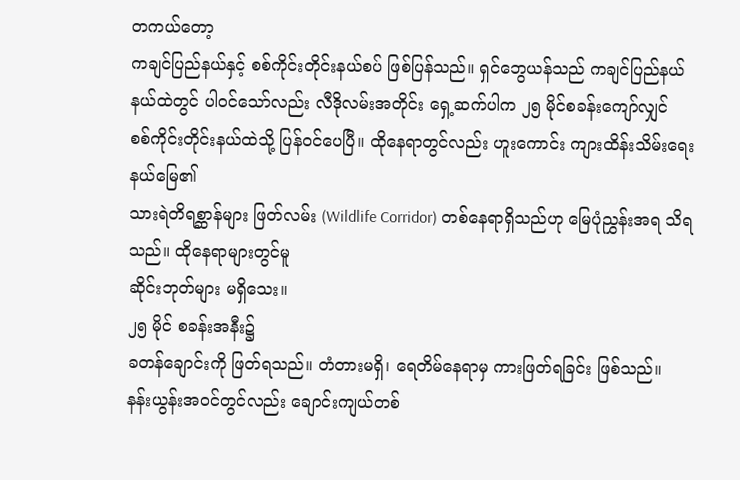တကယ်တော့
ကချင်ပြည်နယ်နှင့် စစ်ကိုင်းတိုင်းနယ်စပ် ဖြစ်ပြန်သည်။ ရှင်ဘွေယန်သည် ကချင်ပြည်နယ်
နယ်ထဲတွင် ပါဝင်သော်လည်း လီဒိုလမ်းအတိုင်း ရှေ့ဆက်ပါက ၂၅ မိုင်စခန်းကျော်လျှင်
စစ်ကိုင်းတိုင်းနယ်ထဲသို့ ပြန်ဝင်ပေပြီ။ ထိုနေရာတွင်လည်း ဟူးကောင်း ကျားထိန်းသိမ်းရေးနယ်မြေ၏
သားရဲတိရစ္ဆာန်များ ဖြတ်လမ်း (Wildlife Corridor) တစ်နေရာရှိသည်ဟု မြေပုံညွှန်းအရ သိရသည်။ ထိုနေရာများတွင်မူ
ဆိုင်းဘုတ်များ မရှိသေး။
၂၅ မိုင် စခန်းအနီး၌
ခတန်ချောင်းကို ဖြတ်ရသည်။ တံတားမရှိ၊ ရေတိမ်နေရာမှ ကားဖြတ်ရခြင်း ဖြစ်သည်။
နန်းယွန်းအဝင်တွင်လည်း ချောင်းကျယ်တစ်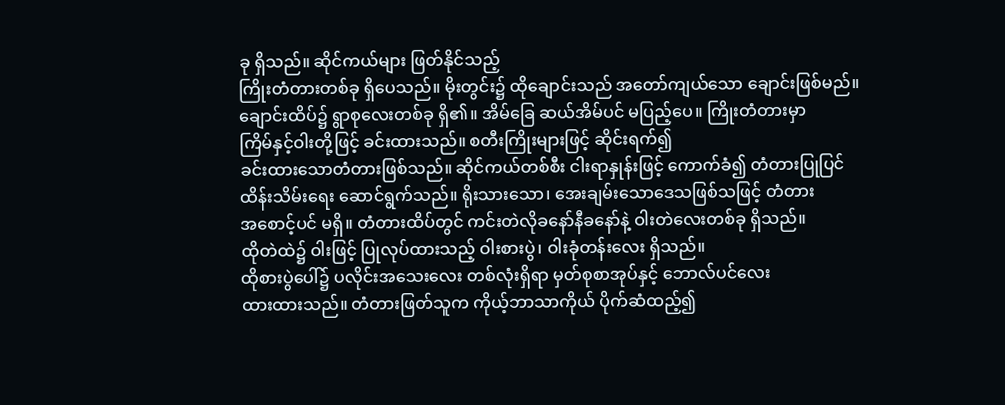ခု ရှိသည်။ ဆိုင်ကယ်များ ဖြတ်နိုင်သည့်
ကြိုးတံတားတစ်ခု ရှိပေသည်။ မိုးတွင်း၌ ထိုချောင်းသည် အတော်ကျယ်သော ချောင်းဖြစ်မည်။
ချောင်းထိပ်၌ ရွာစုလေးတစ်ခု ရှိ၏။ အိမ်ခြေ ဆယ်အိမ်ပင် မပြည့်ပေ။ ကြိုးတံတားမှာ
ကြိမ်နှင့်ဝါးတို့ဖြင့် ခင်းထားသည်။ စတီးကြိုးများဖြင့် ဆိုင်းရက်၍
ခင်းထားသောတံတားဖြစ်သည်။ ဆိုင်ကယ်တစ်စီး ငါးရာနှုန်းဖြင့် ကောက်ခံ၍ တံတားပြုပြင်
ထိန်းသိမ်းရေး ဆောင်ရွက်သည်။ ရိုးသားသော၊ အေးချမ်းသောဒေသဖြစ်သဖြင့် တံတား
အစောင့်ပင် မရှိ။ တံတားထိပ်တွင် ကင်းတဲလိုခနော်နီခနော်နဲ့ ဝါးတဲလေးတစ်ခု ရှိသည်။
ထိုတဲထဲ၌ ဝါးဖြင့် ပြုလုပ်ထားသည့် ဝါးစားပွဲ၊ ဝါးခုံတန်းလေး ရှိသည်။
ထိုစားပွဲပေါ်၌ ပလိုင်းအသေးလေး တစ်လုံးရှိရာ မှတ်စုစာအုပ်နှင့် ဘောလ်ပင်လေး
ထားထားသည်။ တံတားဖြတ်သူက ကိုယ့်ဘာသာကိုယ် ပိုက်ဆံထည့်၍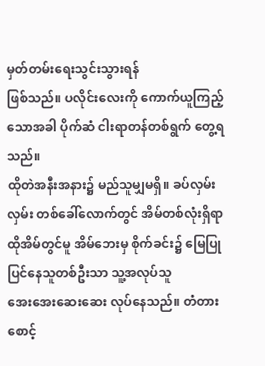မှတ်တမ်းရေးသွင်းသွားရန်
ဖြစ်သည်။ ပလိုင်းလေးကို ကောက်ယူကြည့်သောအခါ ပိုက်ဆံ ငါးရာတန်တစ်ရွက် တွေ့ရသည်။
ထိုတဲအနီးအနား၌ မည်သူမျှမရှိ။ ခပ်လှမ်းလှမ်း တစ်ခေါ်လောက်တွင် အိမ်တစ်လုံးရှိရာ
ထိုအိမ်တွင်မူ အိမ်ဘေးမှ စိုက်ခင်း၌ မြေပြုပြင်နေသူတစ်ဦးသာ သူ့အလုပ်သူ
အေးအေးဆေးဆေး လုပ်နေသည်။ တံတားစောင့်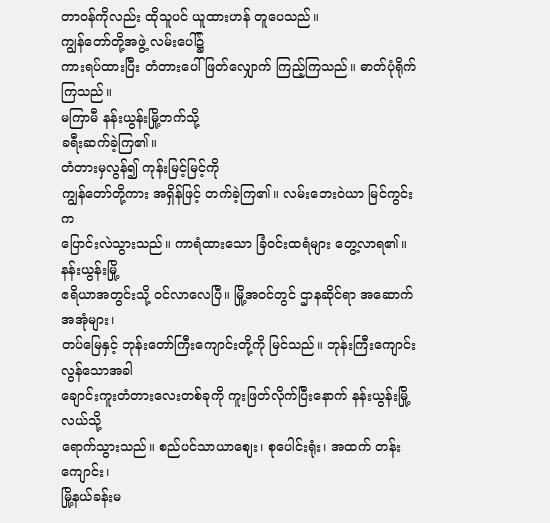တာဝန်ကိုလည်း ထိုသူပင် ယူထားဟန် တူပေသည်။
ကျွန်တော်တို့အဖွဲ့ လမ်းပေါ်၌
ကားရပ်ထားပြီး တံတားပေါ် ဖြတ်လျှောက် ကြည့်ကြသည်။ ဓာတ်ပုံရိုက်ကြသည်။
မကြာမီ နန်းယွန်းမြို့ဘက်သို့
ခရီးဆက်ခဲ့ကြ၏။
တံတားမှလွန်၍ ကုန်းမြင့်မြင့်ကို
ကျွန်တော်တို့ကား အရှိန်ဖြင့် တက်ခဲ့ကြ၏။ လမ်းဘေးဝဲယာ မြင်ကွင်းက
ပြောင်းလဲသွားသည်။ ကာရံထားသော ခြံဝင်းထရံများ တွေ့လာရ၏။ နန်းယွန်းမြို့
ဧရိယာအတွင်းသို့ ဝင်လာလေပြီ။ မြို့အဝင်တွင် ဌာနဆိုင်ရာ အဆောက်အအုံများ၊
တပ်မြေနှင့် ဘုန်းတော်ကြီးကျောင်းတို့ကို မြင်သည်။ ဘုန်းကြီးကျောင်းလွန်သောအခါ
ချောင်းကူးတံတားလေးတစ်ခုကို ကူးဖြတ်လိုက်ပြီးနောက် နန်းယွန်းမြို့လယ်သို့
ရောက်သွားသည်။ စည်ပင်သာယာဈေး၊ စုပေါင်းရုံး၊ အထက် တန်းကျောင်း၊
မြို့နယ်ခန်းမ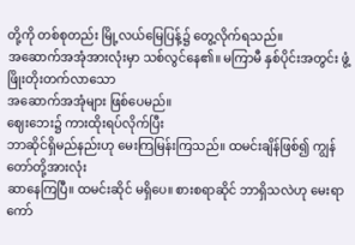တို့ကို တစ်စုတည်း မြို့လယ်မြေပြန့်၌ တွေ့လိုက်ရသည်။
အဆောက်အအုံအားလုံးမှာ သစ်လွင်နေ၏။ မကြာမီ နှစ်ပိုင်းအတွင်း ဖွံ့ဖြိုးတိုးတက်လာသော
အဆောက်အအုံများ ဖြစ်ပေမည်။
ဈေးဘေး၌ ကားထိုးရပ်လိုက်ပြီး
ဘာဆိုင်ရှိမည်နည်းဟု မေးကြမြန်းကြသည်။ ထမင်းချိန်ဖြစ်၍ ကျွန်တော်တို့အားလုံး
ဆာနေကြပြီ။ ထမင်းဆိုင် မရှိပေ။ စားစရာဆိုင် ဘာရှိသလဲဟု မေးရာ ကော်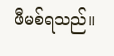ဖီမစ်ရသည်။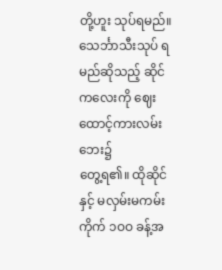တို့ဟူး သုပ်ရမည်။ သေင်္ဘာသီးသုပ် ရမည်ဆိုသည့် ဆိုင်ကလေးကို ဈေးထောင့်ကားလမ်းဘေး၌
တွေ့ရ၏။ ထိုဆိုင်နှင့် မလှမ်းမကမ်း ကိုက် ၁ဝဝ ခန့်အ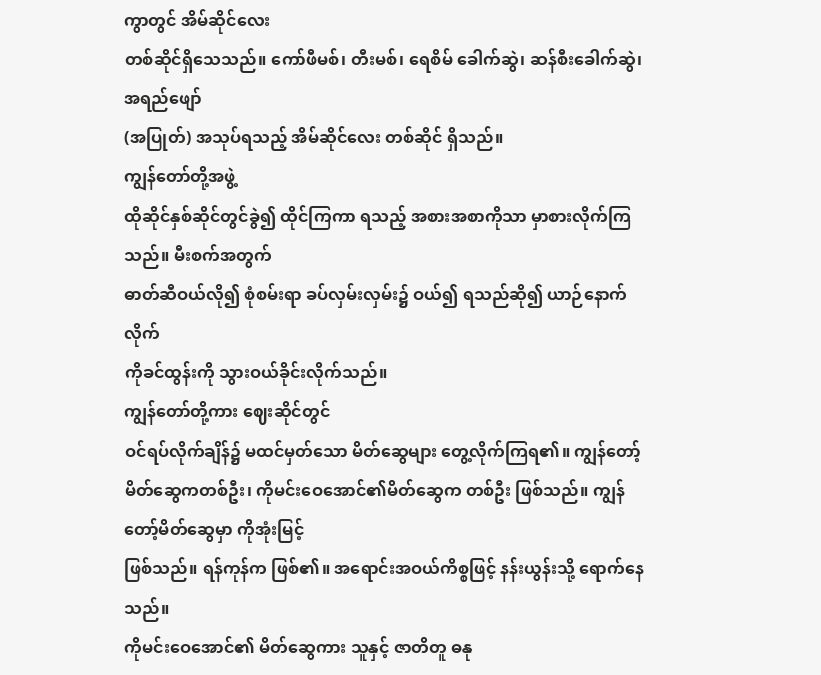ကွာတွင် အိမ်ဆိုင်လေး
တစ်ဆိုင်ရှိသေသည်။ ကော်ဖီမစ်၊ တီးမစ်၊ ရေစိမ် ခေါက်ဆွဲ၊ ဆန်စီးခေါက်ဆွဲ၊ အရည်ဖျော်
(အပြုတ်) အသုပ်ရသည့် အိမ်ဆိုင်လေး တစ်ဆိုင် ရှိသည်။
ကျွန်တော်တို့အဖွဲ့
ထိုဆိုင်နှစ်ဆိုင်တွင်ခွဲ၍ ထိုင်ကြကာ ရသည့် အစားအစာကိုသာ မှာစားလိုက်ကြသည်။ မီးစက်အတွက်
ဓာတ်ဆီဝယ်လို၍ စုံစမ်းရာ ခပ်လှမ်းလှမ်း၌ ဝယ်၍ ရသည်ဆို၍ ယာဉ်နောက်လိုက်
ကိုခင်ထွန်းကို သွားဝယ်ခိုင်းလိုက်သည်။
ကျွန်တော်တို့ကား ဈေးဆိုင်တွင်
ဝင်ရပ်လိုက်ချိန်၌ မထင်မှတ်သော မိတ်ဆွေများ တွေ့လိုက်ကြရ၏။ ကျွန်တော့်
မိတ်ဆွေကတစ်ဦး၊ ကိုမင်းဝေအောင်၏မိတ်ဆွေက တစ်ဦး ဖြစ်သည်။ ကျွန်တော့်မိတ်ဆွေမှာ ကိုအုံးမြင့်
ဖြစ်သည်။ ရန်ကုန်က ဖြစ်၏။ အရောင်းအဝယ်ကိစ္စဖြင့် နန်းယွန်းသို့ ရောက်နေသည်။
ကိုမင်းဝေအောင်၏ မိတ်ဆွေကား သူနှင့် ဇာတိတူ ဓနု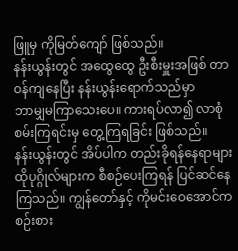ဖြူမှ ကိုမြတ်ကျော် ဖြစ်သည်။
နန်းယွန်းတွင် အထွေထွေ ဦးစီးမှူးအဖြစ် တာဝန်ကျနေပြီး နန်းယွန်းရောက်သည်မှာ
ဘာမျှမကြာသေးပေ။ ကားရပ်လာ၍ လာစုံစမ်းကြရင်းမှ တွေ့ကြရခြင်း ဖြစ်သည်။
နန်းယွန်းတွင် အိပ်ပါက တည်းခိုရန်နေရာများ
ထိုပုဂ္ဂိုလ်များက စီစဉ်ပေးကြရန် ပြင်ဆင်နေကြသည်။ ကျွန်တော်နှင့် ကိုမင်းဝေအောင်က
စဉ်းစား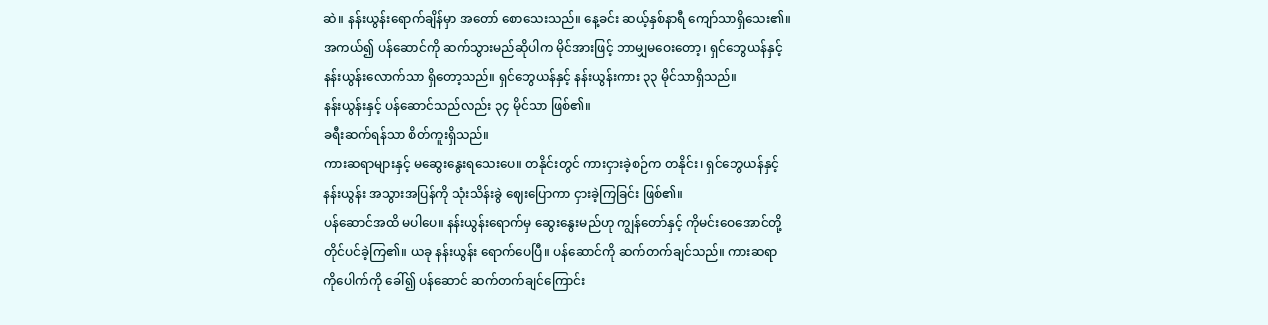ဆဲ။ နန်းယွန်းရောက်ချိန်မှာ အတော် စောသေးသည်။ နေ့ခင်း ဆယ့်နှစ်နာရီ ကျော်သာရှိသေး၏။
အကယ်၍ ပန်ဆောင်ကို ဆက်သွားမည်ဆိုပါက မိုင်အားဖြင့် ဘာမျှမဝေးတော့၊ ရှင်ဘွေယန်နှင့်
နန်းယွန်းလောက်သာ ရှိတော့သည်။ ရှင်ဘွေယန်နှင့် နန်းယွန်းကား ၃၃ မိုင်သာရှိသည်။
နန်းယွန်းနှင့် ပန်ဆောင်သည်လည်း ၃၄ မိုင်သာ ဖြစ်၏။
ခရီးဆက်ရန်သာ စိတ်ကူးရှိသည်။
ကားဆရာများနှင့် မဆွေးနွေးရသေးပေ။ တနိုင်းတွင် ကားငှားခဲ့စဉ်က တနိုင်း၊ ရှင်ဘွေယန်နှင့်
နန်းယွန်း အသွားအပြန်ကို သုံးသိန်းခွဲ ဈေးပြောကာ ငှားခဲ့ကြခြင်း ဖြစ်၏။
ပန်ဆောင်အထိ မပါပေ။ နန်းယွန်းရောက်မှ ဆွေးနွေးမည်ဟု ကျွန်တော်နှင့် ကိုမင်းဝေအောင်တို့
တိုင်ပင်ခဲ့ကြ၏။ ယခု နန်းယွန်း ရောက်ပေပြီ။ ပန်ဆောင်ကို ဆက်တက်ချင်သည်။ ကားဆရာ
ကိုပေါက်ကို ခေါ်၍ ပန်ဆောင် ဆက်တက်ချင်ကြောင်း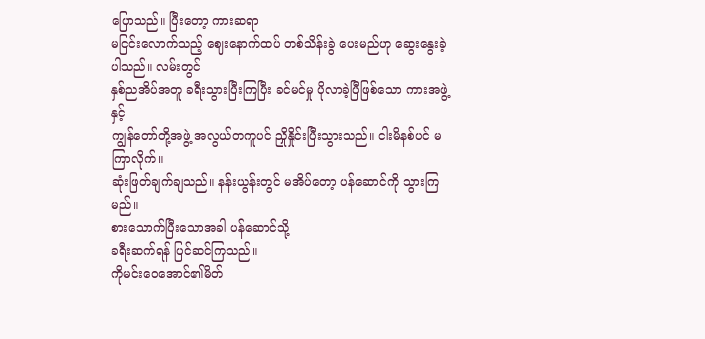ပြောသည်။ ပြီးတော့ ကားဆရာ
မငြင်းလောက်သည့် ဈေးနောက်ထပ် တစ်သိန်းခွဲ ပေးမည်ဟု ဆွေးနွေးခဲ့ပါသည်။ လမ်းတွင်
နှစ်ညအိပ်အတူ ခရီးသွားပြီးကြပြီး ခင်မင်မှု ပိုလာခဲ့ပြီဖြစ်သော ကားအဖွဲ့နှင့်
ကျွန်တော်တို့အဖွဲ့ အလွယ်တကူပင် ညှိုနှိုင်းပြီးသွားသည်။ ငါးမိနစ်ပင် မကြာလိုက်။
ဆုံးဖြတ်ချက်ချသည်။ နန်းယွန်းတွင် မအိပ်တော့ ပန်ဆောင်ကို သွားကြမည်။
စားသောက်ပြီးသောအခါ ပန်ဆောင်သို့
ခရီးဆက်ရန် ပြင်ဆင်ကြသည်။
ကိုမင်းဝေအောင်၏မိတ်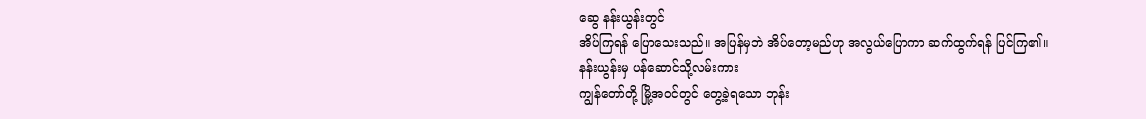ဆွေ နန်းယွန်းတွင်
အိပ်ကြရန် ပြောသေးသည်။ အပြန်မှဘဲ အိပ်တော့မည်ဟု အလွယ်ပြောကာ ဆက်ထွက်ရန် ပြင်ကြ၏။
နန်းယွန်းမှ ပန်ဆောင်သို့လမ်းကား
ကျွန်တော်တို့ မြို့အဝင်တွင် တွေ့ခဲ့ရသော ဘုန်း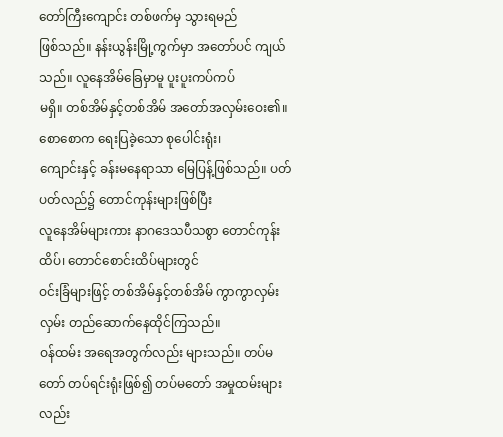တော်ကြီးကျောင်း တစ်ဖက်မှ သွားရမည်
ဖြစ်သည်။ နန်းယွန်းမြို့ကွက်မှာ အတော်ပင် ကျယ်သည်။ လူနေအိမ်ခြေမှာမူ ပူးပူးကပ်ကပ်
မရှိ။ တစ်အိမ်နှင့်တစ်အိမ် အတော်အလှမ်းဝေး၏။ စောစောက ရေးပြခဲ့သော စုပေါင်းရုံး၊
ကျောင်းနှင့် ခန်းမနေရာသာ မြေပြန့်ဖြစ်သည်။ ပတ်ပတ်လည်၌ တောင်ကုန်းများဖြစ်ပြီး
လူနေအိမ်များကား နာဂဒေသပီသစွာ တောင်ကုန်းထိပ်၊ တောင်စောင်းထိပ်များတွင်
ဝင်းခြံများဖြင့် တစ်အိမ်နှင့်တစ်အိမ် ကွာကွာလှမ်းလှမ်း တည်ဆောက်နေထိုင်ကြသည်။
ဝန်ထမ်း အရေအတွက်လည်း များသည်။ တပ်မတော် တပ်ရင်းရုံးဖြစ်၍ တပ်မတော် အမှုထမ်းများလည်း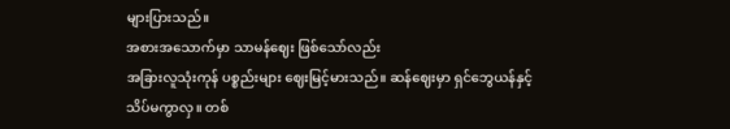များပြားသည်။
အစားအသောက်မှာ သာမန်ဈေး ဖြစ်သော်လည်း
အခြားလူသုံးကုန် ပစ္စည်းများ ဈေးမြင့်မားသည်။ ဆန်ဈေးမှာ ရှင်ဘွေယန်နှင့်
သိပ်မကွာလှ။ တစ်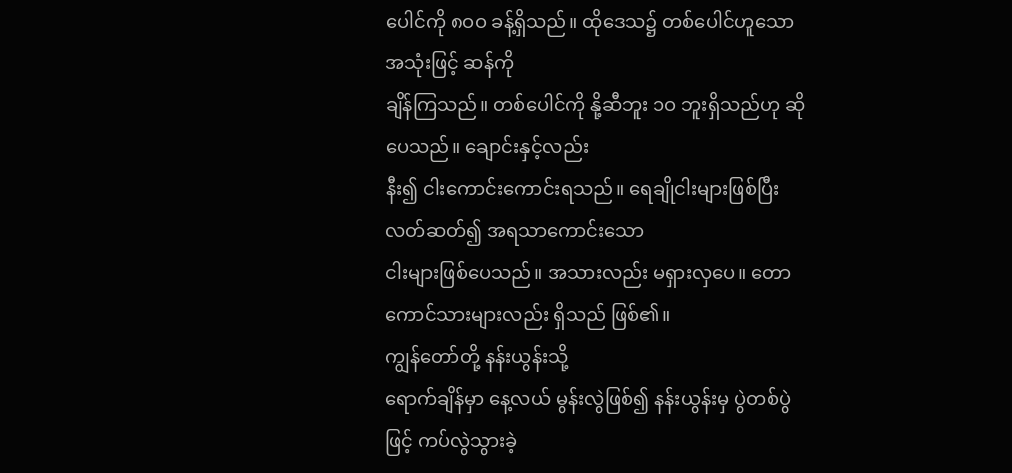ပေါင်ကို ၈ဝဝ ခန့်ရှိသည်။ ထိုဒေသ၌ တစ်ပေါင်ဟူသော အသုံးဖြင့် ဆန်ကို
ချိန်ကြသည်။ တစ်ပေါင်ကို နို့ဆီဘူး ၁ဝ ဘူးရှိသည်ဟု ဆိုပေသည်။ ချောင်းနှင့်လည်း
နီး၍ ငါးကောင်းကောင်းရသည်။ ရေချိုငါးများဖြစ်ပြီး လတ်ဆတ်၍ အရသာကောင်းသော
ငါးများဖြစ်ပေသည်။ အသားလည်း မရှားလှပေ။ တောကောင်သားများလည်း ရှိသည် ဖြစ်၏။
ကျွန်တော်တို့ နန်းယွန်းသို့
ရောက်ချိန်မှာ နေ့လယ် မွန်းလွဲဖြစ်၍ နန်းယွန်းမှ ပွဲတစ်ပွဲဖြင့် ကပ်လွဲသွားခဲ့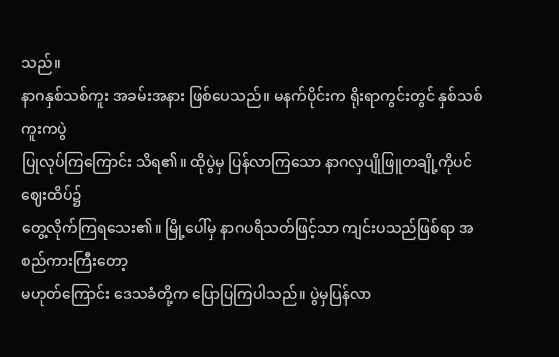သည်။
နာဂနှစ်သစ်ကူး အခမ်းအနား ဖြစ်ပေသည်။ မနက်ပိုင်းက ရိုးရာကွင်းတွင် နှစ်သစ်ကူးကပွဲ
ပြုလုပ်ကြကြောင်း သိရ၏။ ထိုပွဲမှ ပြန်လာကြသော နာဂလှပျိုဖြူတချို့ကိုပင် ဈေးထိပ်၌
တွေ့လိုက်ကြရသေး၏။ မြို့ပေါ်မှ နာဂပရိသတ်ဖြင့်သာ ကျင်းပသည်ဖြစ်ရာ အစည်ကားကြီးတော့
မဟုတ်ကြောင်း ဒေသခံတို့က ပြောပြကြပါသည်။ ပွဲမှပြန်လာ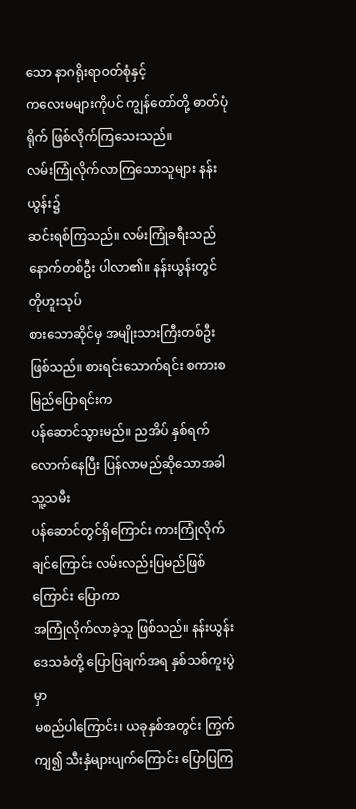သော နာဂရိုးရာဝတ်စုံနှင့်
ကလေးမများကိုပင် ကျွန်တော်တို့ ဓာတ်ပုံရိုက် ဖြစ်လိုက်ကြသေးသည်။
လမ်းကြုံလိုက်လာကြသောသူများ နန်းယွန်း၌
ဆင်းရစ်ကြသည်။ လမ်းကြုံခရီးသည် နောက်တစ်ဦး ပါလာ၏။ နန်းယွန်းတွင် တိုဟူးသုပ်
စားသောဆိုင်မှ အမျိုးသားကြီးတစ်ဦး ဖြစ်သည်။ စားရင်းသောက်ရင်း စကားစမြည်ပြောရင်းက
ပန်ဆောင်သွားမည်။ ညအိပ် နှစ်ရက်လောက်နေပြီး ပြန်လာမည်ဆိုသောအခါ သူ့သမီး
ပန်ဆောင်တွင်ရှိကြောင်း ကားကြုံလိုက်ချင်ကြောင်း လမ်းလည်းပြမည်ဖြစ်ကြောင်း ပြောကာ
အကြုံလိုက်လာခဲ့သူ ဖြစ်သည်။ နန်းယွန်းဒေသခံတို့ ပြောပြချက်အရ နှစ်သစ်ကူးပွဲမှာ
မစည်ပါကြောင်း၊ ယခုနှစ်အတွင်း ကြွက်ကျ၍ သီးနှံများပျက်ကြောင်း ပြောပြကြ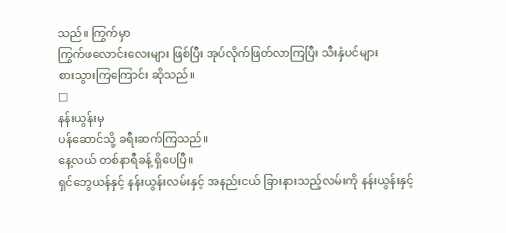သည်။ ကြွက်မှာ
ကြွက်ဖလောင်းလေးများ ဖြစ်ပြီး အုပ်လိုက်ဖြတ်လာကြပြီး သီးနှံပင်များ
စားသွားကြကြောင်း ဆိုသည်။
□
နန်းယွန်းမှ
ပန်ဆောင်သို့ ခရီးဆက်ကြသည်။
နေ့လယ် တစ်နာရီခန့် ရှိပေပြီ။
ရှင်ဘွေယန်နှင့် နန်းယွန်းလမ်းနှင့် အနည်းငယ် ခြားနားသည့်လမ်းကို နန်းယွန်းနှင့်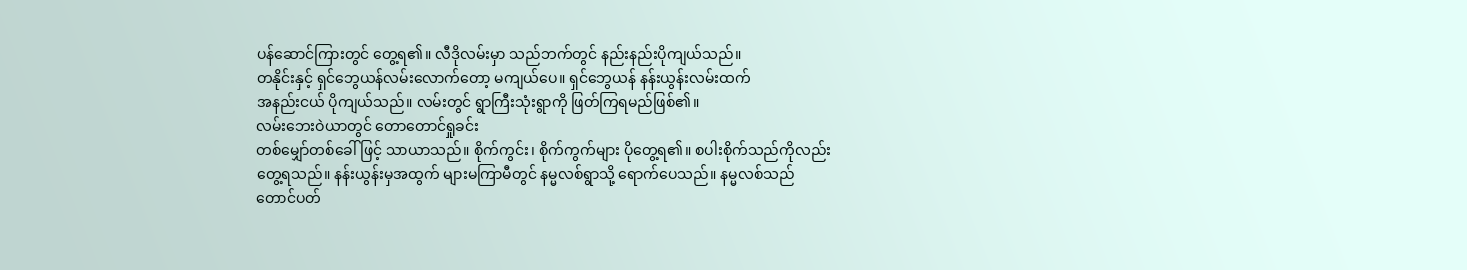ပန်ဆောင်ကြားတွင် တွေ့ရ၏။ လီဒိုလမ်းမှာ သည်ဘက်တွင် နည်းနည်းပိုကျယ်သည်။
တနိုင်းနှင့် ရှင်ဘွေယန်လမ်းလောက်တော့ မကျယ်ပေ။ ရှင်ဘွေယန် နန်းယွန်းလမ်းထက်
အနည်းငယ် ပိုကျယ်သည်။ လမ်းတွင် ရွာကြီးသုံးရွာကို ဖြတ်ကြရမည်ဖြစ်၏။
လမ်းဘေးဝဲယာတွင် တောတောင်ရှုခင်း
တစ်မျှော်တစ်ခေါ်ဖြင့် သာယာသည်။ စိုက်ကွင်း၊ စိုက်ကွက်များ ပိုတွေ့ရ၏။ စပါးစိုက်သည်ကိုလည်း
တွေ့ရသည်။ နန်းယွန်းမှအထွက် များမကြာမီတွင် နမ္မလစ်ရွာသို့ ရောက်ပေသည်။ နမ္မလစ်သည်
တောင်ပတ်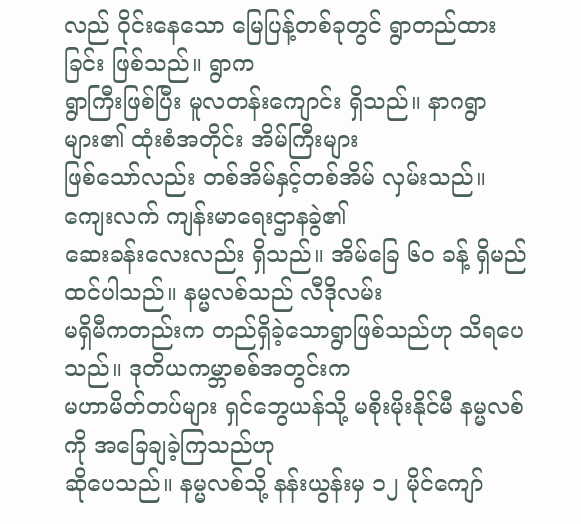လည် ဝိုင်းနေသော မြေပြန့်တစ်ခုတွင် ရွာတည်ထားခြင်း ဖြစ်သည်။ ရွာက
ရွာကြီးဖြစ်ပြီး မူလတန်းကျောင်း ရှိသည်။ နာဂရွာများ၏ ထုံးစံအတိုင်း အိမ်ကြီးများ
ဖြစ်သော်လည်း တစ်အိမ်နှင့်တစ်အိမ် လှမ်းသည်။ ကျေးလက် ကျန်းမာရေးဌာနခွဲ၏
ဆေးခန်းလေးလည်း ရှိသည်။ အိမ်ခြေ ၆ဝ ခန့် ရှိမည် ထင်ပါသည်။ နမ္မလစ်သည် လီဒိုလမ်း
မရှိမီကတည်းက တည်ရှိခဲ့သောရွာဖြစ်သည်ဟု သိရပေသည်။ ဒုတိယကမ္ဘာစစ်အတွင်းက
မဟာမိတ်တပ်များ ရှင်ဘွေယန်သို့ မစိုးမိုးနိုင်မီ နမ္မလစ်ကို အခြေချခဲ့ကြသည်ဟု
ဆိုပေသည်။ နမ္မလစ်သို့ နန်းယွန်းမှ ၁၂ မိုင်ကျော်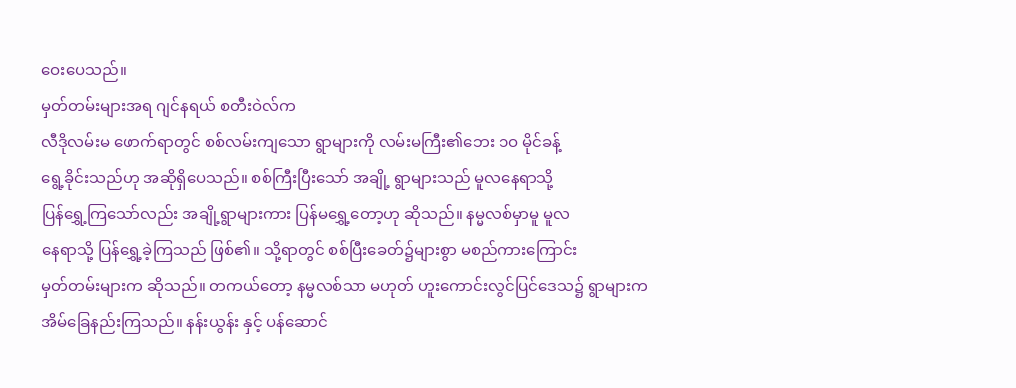ဝေးပေသည်။
မှတ်တမ်းများအရ ဂျင်နရယ် စတီးဝဲလ်က
လီဒိုလမ်းမ ဖောက်ရာတွင် စစ်လမ်းကျသော ရွာများကို လမ်းမကြီး၏ဘေး ၁ဝ မိုင်ခန့်
ရွေ့ခိုင်းသည်ဟု အဆိုရှိပေသည်။ စစ်ကြီးပြီးသော် အချို့ ရွာများသည် မူလနေရာသို့
ပြန်ရွှေ့ကြသော်လည်း အချို့ရွာများကား ပြန်မရွှေ့တော့ဟု ဆိုသည်။ နမ္မလစ်မှာမူ မူလ
နေရာသို့ ပြန်ရွှေ့ခဲ့ကြသည် ဖြစ်၏။ သို့ရာတွင် စစ်ပြီးခေတ်၌များစွာ မစည်ကားကြောင်း
မှတ်တမ်းများက ဆိုသည်။ တကယ်တော့ နမ္မလစ်သာ မဟုတ် ဟူးကောင်းလွင်ပြင်ဒေသ၌ ရွာများက
အိမ်ခြေနည်းကြသည်။ နန်းယွန်း နှင့် ပန်ဆောင်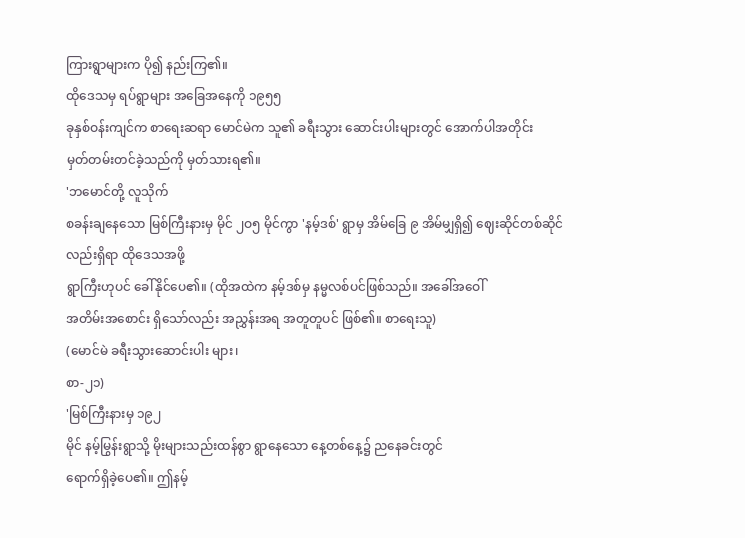ကြားရွာများက ပို၍ နည်းကြ၏။
ထိုဒေသမှ ရပ်ရွာများ အခြေအနေကို ၁၉၅၅
ခုနှစ်ဝန်းကျင်က စာရေးဆရာ မောင်မဲက သူ၏ ခရီးသွား ဆောင်းပါးများတွင် အောက်ပါအတိုင်း
မှတ်တမ်းတင်ခဲ့သည်ကို မှတ်သားရ၏။
'ဘမောင်တို့ လူသိုက်
စခန်းချနေသော မြစ်ကြီးနားမှ မိုင် ၂ဝ၅ မိုင်ကွာ 'နမ့်ဒစ်' ရွာမှ အိမ်ခြေ ၉ အိမ်မျှရှိ၍ ဈေးဆိုင်တစ်ဆိုင်လည်းရှိရာ ထိုဒေသအဖို့
ရွာကြီးဟုပင် ခေါ်နိုင်ပေ၏။ (ထိုအထဲက နမ့်ဒစ်မှ နမ္မလစ်ပင်ဖြစ်သည်။ အခေါ်အဝေါ်
အတိမ်းအစောင်း ရှိသော်လည်း အညွှန်းအရ အတူတူပင် ဖြစ်၏။ စာရေးသူ)
(မောင်မဲ ခရီးသွားဆောင်းပါး များ၊
စာ-၂၁)
'မြစ်ကြီးနားမှ ၁၉၂
မိုင် နမ့်မြွန်းရွာသို့ မိုးများသည်းထန်စွာ ရွာနေသော နေ့တစ်နေ့၌ ညနေခင်းတွင်
ရောက်ရှိခဲ့ပေ၏။ ဤနမ့်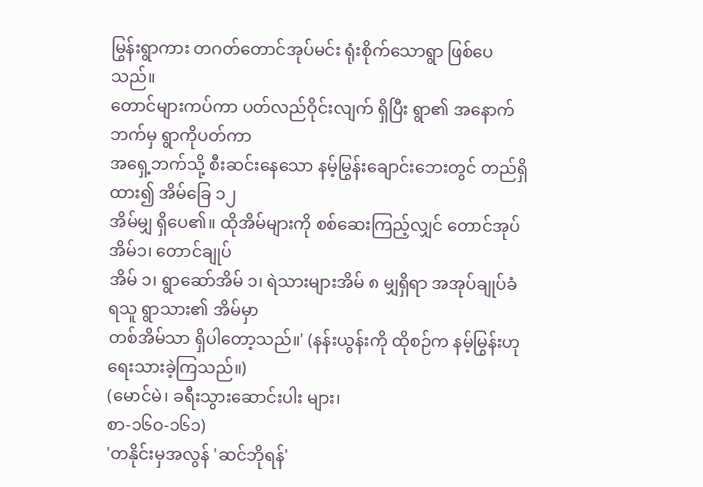မြွန်းရွာကား တဂတ်တောင်အုပ်မင်း ရုံးစိုက်သောရွာ ဖြစ်ပေသည်။
တောင်များကပ်ကာ ပတ်လည်ဝိုင်းလျက် ရှိပြီး ရွာ၏ အနောက်ဘက်မှ ရွာကိုပတ်ကာ
အရှေ့ဘက်သို့ စီးဆင်းနေသော နမ့်မြွန်းချောင်းဘေးတွင် တည်ရှိထား၍ အိမ်ခြေ ၁၂
အိမ်မျှ ရှိပေ၏။ ထိုအိမ်များကို စစ်ဆေးကြည့်လျှင် တောင်အုပ် အိမ်၁၊ တောင်ချုပ်
အိမ် ၁၊ ရွာဆော်အိမ် ၁၊ ရဲသားများအိမ် ၈ မျှရှိရာ အအုပ်ချုပ်ခံရသူ ရွာသား၏ အိမ်မှာ
တစ်အိမ်သာ ရှိပါတော့သည်။' (နန်းယွန်းကို ထိုစဉ်က နမ့်မြွန်းဟု
ရေးသားခဲ့ကြသည်။)
(မောင်မဲ၊ ခရီးသွားဆောင်းပါး များ၊
စာ-၁၆ဝ-၁၆၁)
'တနိုင်းမှအလွန် 'ဆင်ဘိုရန်'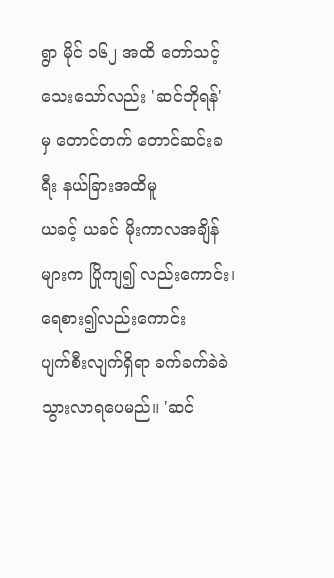ရွာ မိုင် ၁၆၂ အထိ တော်သင့်သေးသော်လည်း 'ဆင်ဘိုရန်' မှ တောင်တက် တောင်ဆင်းခရီး နယ်ခြားအထိမူ
ယခင့် ယခင် မိုးကာလအချိန်များက ပြိုကျ၍ လည်းကောင်း၊ ရေစား၍လည်းကောင်း
ပျက်စီးလျက်ရှိရာ ခက်ခက်ခဲခဲ သွားလာရပေမည်။ 'ဆင်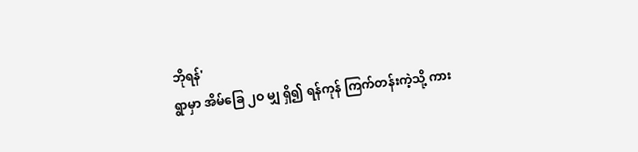ဘိုရန်'
ရွာမှာ အိမ်ခြေ ၂ဝ မျှ ရှိ၍ ရန်ကုန် ကြက်တန်းကဲ့သို့ ကား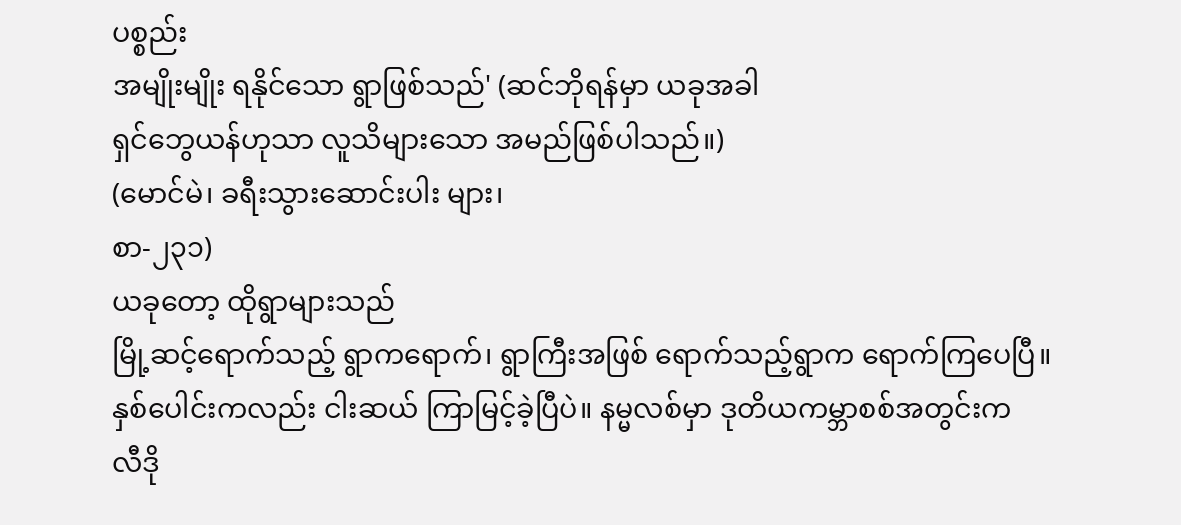ပစ္စည်း
အမျိုးမျိုး ရနိုင်သော ရွာဖြစ်သည်' (ဆင်ဘိုရန်မှာ ယခုအခါ
ရှင်ဘွေယန်ဟုသာ လူသိများသော အမည်ဖြစ်ပါသည်။)
(မောင်မဲ၊ ခရီးသွားဆောင်းပါး များ၊
စာ-၂၃၁)
ယခုတော့ ထိုရွာများသည်
မြို့ဆင့်ရောက်သည့် ရွာကရောက်၊ ရွာကြီးအဖြစ် ရောက်သည့်ရွာက ရောက်ကြပေပြီ။
နှစ်ပေါင်းကလည်း ငါးဆယ် ကြာမြင့်ခဲ့ပြီပဲ။ နမ္မလစ်မှာ ဒုတိယကမ္ဘာစစ်အတွင်းက
လီဒို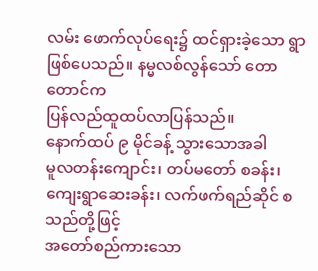လမ်း ဖောက်လုပ်ရေး၌ ထင်ရှားခဲ့သော ရွာဖြစ်ပေသည်။ နမ္မလစ်လွန်သော် တောတောင်က
ပြန်လည်ထူထပ်လာပြန်သည်။
နောက်ထပ် ၉ မိုင်ခန့် သွားသောအခါ
မူလတန်းကျောင်း၊ တပ်မတော် စခန်း၊ ကျေးရွာဆေးခန်း၊ လက်ဖက်ရည်ဆိုင် စသည်တို့ဖြင့်
အတော်စည်ကားသော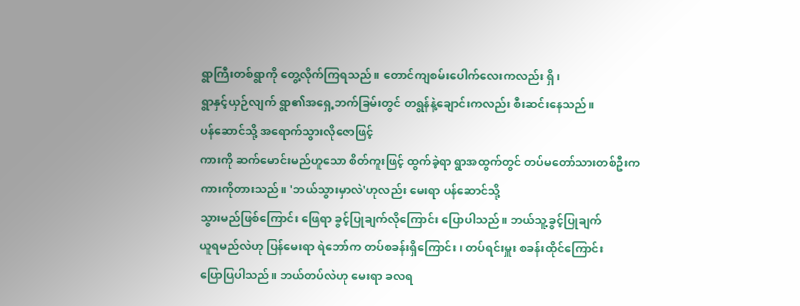ရွာကြီးတစ်ရွာကို တွေ့လိုက်ကြရသည်။ တောင်ကျစမ်းပေါက်လေးကလည်း ရှိ၊
ရွာနှင့်ယှဉ်လျက် ရွာ၏အရှေ့ဘက်ခြမ်းတွင် တရွန်နဲ့ချောင်းကလည်း စီးဆင်းနေသည်။
ပန်ဆောင်သို့ အရောက်သွားလိုဇောဖြင့်
ကားကို ဆက်မောင်းမည်ဟူသော စိတ်ကူးဖြင့် ထွက်ခဲ့ရာ ရွာအထွက်တွင် တပ်မတော်သားတစ်ဦးက
ကားကိုတားသည်။ 'ဘယ်သွားမှာလဲ'ဟုလည်း မေးရာ ပန်ဆောင်သို့
သွားမည်ဖြစ်ကြောင်း ဖြေရာ ခွင့်ပြုချက်လိုကြောင်း ပြောပါသည်။ ဘယ်သူ့ခွင့်ပြုချက်
ယူရမည်လဲဟု ပြန်မေးရာ ရဲဘော်က တပ်စခန်းရှိကြောင်း၊ တပ်ရင်းမှူး စခန်းထိုင်ကြောင်း
ပြောပြပါသည်။ ဘယ်တပ်လဲဟု မေးရာ ခလရ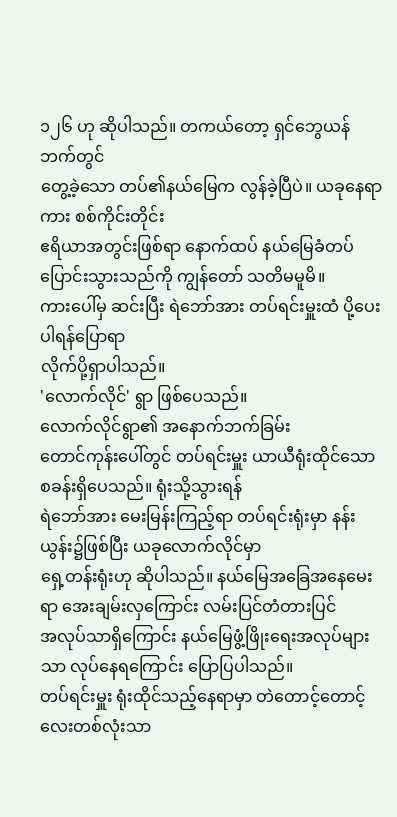၁၂၆ ဟု ဆိုပါသည်။ တကယ်တော့ ရှင်ဘွေယန်ဘက်တွင်
တွေ့ခဲ့သော တပ်၏နယ်မြေက လွန်ခဲ့ပြီပဲ။ ယခုနေရာကား စစ်ကိုင်းတိုင်း
ဧရိယာအတွင်းဖြစ်ရာ နောက်ထပ် နယ်မြေခံတပ်ပြောင်းသွားသည်ကို ကျွန်တော် သတိမမူမိ။
ကားပေါ်မှ ဆင်းပြီး ရဲဘော်အား တပ်ရင်းမှူးထံ ပို့ပေးပါရန်ပြောရာ
လိုက်ပို့ရှာပါသည်။
'လောက်လိုင်' ရွာ ဖြစ်ပေသည်။
လောက်လိုင်ရွာ၏ အနောက်ဘက်ခြမ်း
တောင်ကုန်းပေါ်တွင် တပ်ရင်းမှူး ယာယီရုံးထိုင်သော စခန်းရှိပေသည်။ ရုံးသို့သွားရန်
ရဲဘော်အား မေးမြန်းကြည့်ရာ တပ်ရင်းရုံးမှာ နန်းယွန်း၌ဖြစ်ပြီး ယခုလောက်လိုင်မှာ
ရှေ့တန်းရုံးဟု ဆိုပါသည်။ နယ်မြေအခြေအနေမေးရာ အေးချမ်းလှကြောင်း လမ်းပြင်တံတားပြင်
အလုပ်သာရှိကြောင်း နယ်မြေဖွံ့ဖြိုးရေးအလုပ်များသာ လုပ်နေရကြောင်း ပြောပြပါသည်။
တပ်ရင်းမှူး ရုံးထိုင်သည့်နေရာမှာ တဲတောင့်တောင့်လေးတစ်လုံးသာ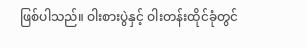ဖြစ်ပါသည်။ ဝါးစားပွဲနှင့် ဝါးတန်းထိုင်ခုံတွင်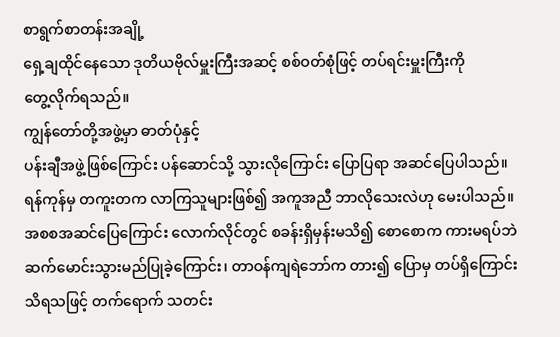စာရွက်စာတန်းအချို့
ရှေ့ချထိုင်နေသော ဒုတိယဗိုလ်မှူးကြီးအဆင့် စစ်ဝတ်စုံဖြင့် တပ်ရင်းမှူးကြီးကို
တွေ့လိုက်ရသည်။
ကျွန်တော်တို့အဖွဲ့မှာ ဓာတ်ပုံနှင့်
ပန်းချီအဖွဲ့ဖြစ်ကြောင်း ပန်ဆောင်သို့ သွားလိုကြောင်း ပြောပြရာ အဆင်ပြေပါသည်။
ရန်ကုန်မှ တကူးတက လာကြသူများဖြစ်၍ အကူအညီ ဘာလိုသေးလဲဟု မေးပါသည်။
အစစအဆင်ပြေကြောင်း လောက်လိုင်တွင် စခန်းရှိမှန်းမသိ၍ စောစောက ကားမရပ်ဘဲ
ဆက်မောင်းသွားမည်ပြုခဲ့ကြောင်း၊ တာဝန်ကျရဲဘော်က တား၍ ပြောမှ တပ်ရှိကြောင်း
သိရသဖြင့် တက်ရောက် သတင်း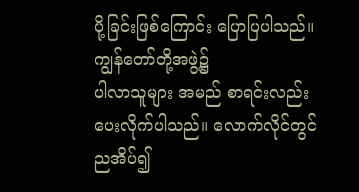ပို့ခြင်းဖြစ်ကြောင်း ပြောပြပါသည်။ ကျွန်တော်တို့အဖွဲ့၌
ပါလာသူများ အမည် စာရင်းလည်း ပေးလိုက်ပါသည်။ လောက်လိုင်တွင် ညအိပ်၍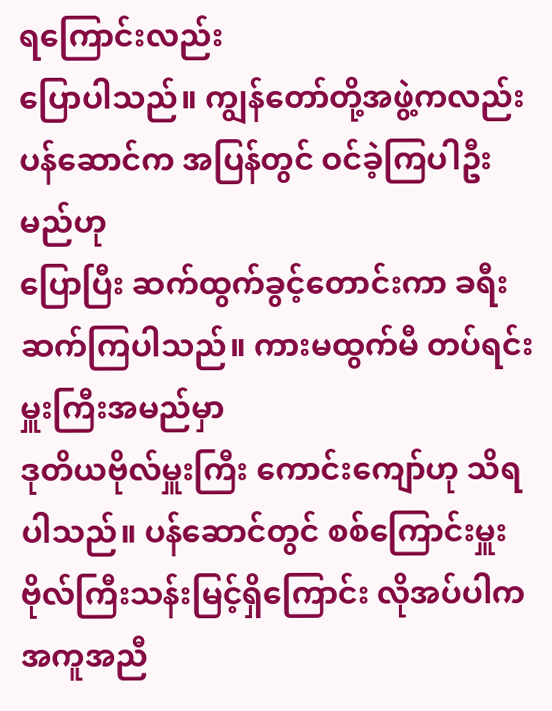ရကြောင်းလည်း
ပြောပါသည်။ ကျွန်တော်တို့အဖွဲ့ကလည်း ပန်ဆောင်က အပြန်တွင် ဝင်ခဲ့ကြပါဦးမည်ဟု
ပြောပြီး ဆက်ထွက်ခွင့်တောင်းကာ ခရီးဆက်ကြပါသည်။ ကားမထွက်မီ တပ်ရင်းမှူးကြီးအမည်မှာ
ဒုတိယဗိုလ်မှူးကြီး ကောင်းကျော်ဟု သိရပါသည်။ ပန်ဆောင်တွင် စစ်ကြောင်းမှူး
ဗိုလ်ကြီးသန်းမြင့်ရှိကြောင်း လိုအပ်ပါက အကူအညီ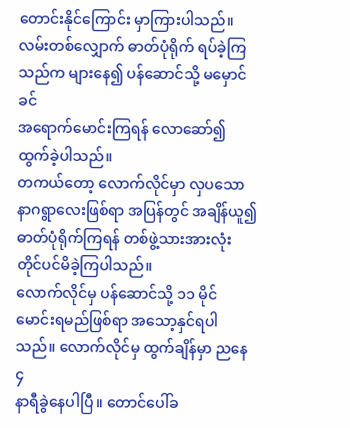တောင်းနိုင်ကြောင်း မှာကြားပါသည်။
လမ်းတစ်လျှောက် ဓာတ်ပုံရိုက် ရပ်ခဲ့ကြသည်က များနေ၍ ပန်ဆောင်သို့ မမှောင်ခင်
အရောက်မောင်းကြရန် လောဆော်၍ ထွက်ခဲ့ပါသည်။
တကယ်တော့ လောက်လိုင်မှာ လှပသော
နာဂရွာလေးဖြစ်ရာ အပြန်တွင် အချိန်ယူ၍ ဓာတ်ပုံရိုက်ကြရန် တစ်ဖွဲ့သားအားလုံး
တိုင်ပင်မိခဲ့ကြပါသည်။
လောက်လိုင်မှ ပန်ဆောင်သို့ ၁၁ မိုင်
မောင်းရမည်ဖြစ်ရာ အသော့နှင်ရပါသည်။ လောက်လိုင်မှ ထွက်ချိန်မှာ ညနေ ၄
နာရီခွဲနေပါပြီ။ တောင်ပေါ်ခ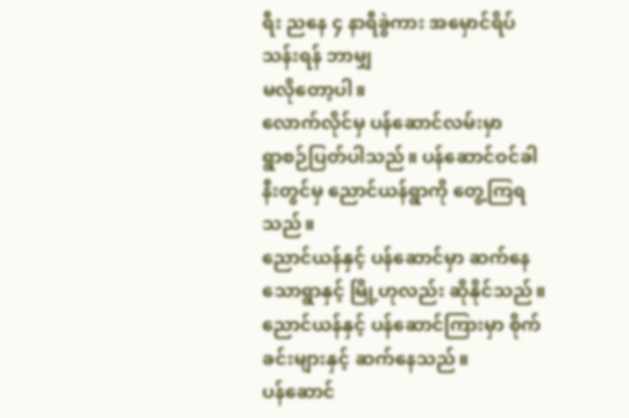ရီး ညနေ ၄ နာရီခွဲကား အမှောင်ရိပ်သန်းရန် ဘာမျှ
မလိုတော့ပါ။
လောက်လိုင်မှ ပန်ဆောင်လမ်းမှာ
ရွာစဉ်ပြတ်ပါသည်။ ပန်ဆောင်ဝင်ခါနီးတွင်မှ ညောင်ယန်ရွာကို တွေ့ကြရသည်။
ညောင်ယန်နှင့် ပန်ဆောင်မှာ ဆက်နေသောရွာနှင့် မြို့ဟုလည်း ဆိုနိုင်သည်။
ညောင်ယန်နှင့် ပန်ဆောင်ကြားမှာ စိုက်ခင်းများနှင့် ဆက်နေသည်။
ပန်ဆောင်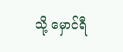သို့ မှောင်ရီ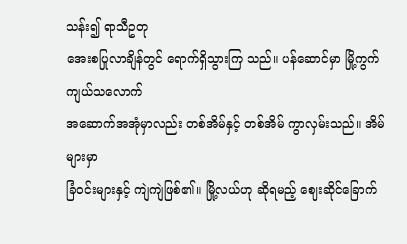သန်း၍ ရာသီဥတု
အေးစပြုလာချိန်တွင် ရောက်ရှိသွားကြ သည်။ ပန်ဆောင်မှာ မြို့ကွက်ကျယ်သလောက်
အဆောက်အအုံမှာလည်း တစ်အိမ်နှင့် တစ်အိမ် ကွာလှမ်းသည်။ အိမ်များမှာ
ခြံဝင်းများနှင့် ကျဲကျဲဖြစ်၏။ မြို့လယ်ဟု ဆိုရမည့် ဈေးဆိုင်ခြောက်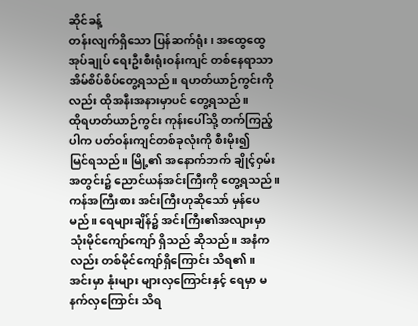ဆိုင်ခန့်
တန်းလျက်ရှိသော ပြန်ဆက်ရုံး၊ အထွေထွေအုပ်ချုပ် ရေးဦးစီးရုံးဝန်းကျင် တစ်နေရာသာ
အိမ်စိပ်စိပ်တွေ့ရသည်။ ရဟတ်ယာဉ်ကွင်းကိုလည်း ထိုအနီးအနားမှာပင် တွေ့ရသည်။
ထိုရဟတ်ယာဉ်ကွင်း ကုန်းပေါ်သို့ တက်ကြည့်ပါက ပတ်ဝန်းကျင်တစ်ခုလုံးကို စီးမိုး၍
မြင်ရသည်။ မြို့၏ အနောက်ဘက် ချိုင့်ဝှမ်းအတွင်း၌ ညောင်ယန်အင်းကြီးကို တွေ့ရသည်။
ကန်အကြီးစား အင်းကြီးဟုဆိုသော် မှန်ပေမည်။ ရေများချိန်၌ အင်းကြီး၏အလျားမှာ
သုံးမိုင်ကျော်ကျော် ရှိသည် ဆိုသည်။ အနံကလည်း တစ်မိုင်ကျော်ရှိကြောင်း သိရ၏။
အင်းမှာ နုံးများ များလှကြောင်းနှင့် ရေမှာ မနက်လှကြောင်း သိရ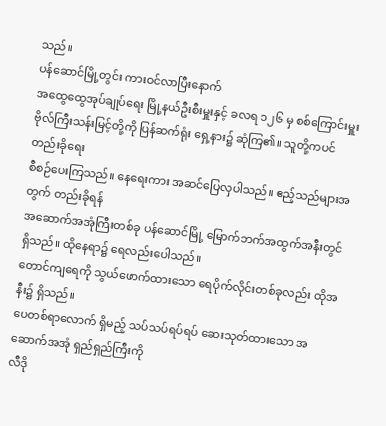သည်။
ပန်ဆောင်မြို့တွင်း ကားဝင်လာပြီးနောက်
အထွေထွေအုပ်ချုပ်ရေး မြို့နယ်ဦးစီးမှူးနှင့် ခလရ ၁၂၆ မှ စစ်ကြောင်းမှူး
ဗိုလ်ကြီးသန်းမြင့်တို့ကို ပြန်ဆက်ရုံး ရှေ့နား၌ ဆုံကြ၏။ သူတို့ကပင် တည်းခိုရေး
စီစဉ်ပေးကြသည်။ နေရေးကား အဆင်ပြေလှပါသည်။ ဧည့်သည်များအတွက် တည်းခိုရန်
အဆောက်အအုံကြီးတစ်ခု ပန်ဆောင်မြို့ မြောက်ဘက်အထွက်အနီးတွင် ရှိသည်။ ထိုနေရာ၌ ရေလည်းပေါသည်။
တောင်ကျရေကို သွယ်ဖောက်ထားသော ရေပိုက်လိုင်းတစ်ခုလည်း ထိုအနီး၌ ရှိသည်။
ပေတစ်ရာလောက် ရှိမည့် သပ်သပ်ရပ်ရပ် ဆေးသုတ်ထားသော အဆောက်အအုံ ရှည်ရှည်ကြီးကို
လီဒို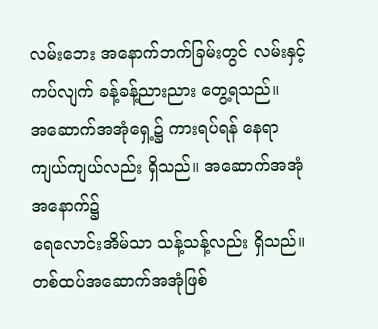လမ်းဘေး အနောက်ဘက်ခြမ်းတွင် လမ်းနှင့်ကပ်လျက် ခန့်ခန့်ညားညား တွေ့ရသည်။
အဆောက်အအုံရှေ့၌ ကားရပ်ရန် နေရာကျယ်ကျယ်လည်း ရှိသည်။ အဆောက်အအုံ အနောက်၌
ရေလောင်းအိမ်သာ သန့်သန့်လည်း ရှိသည်။ တစ်ထပ်အဆောက်အအုံဖြစ်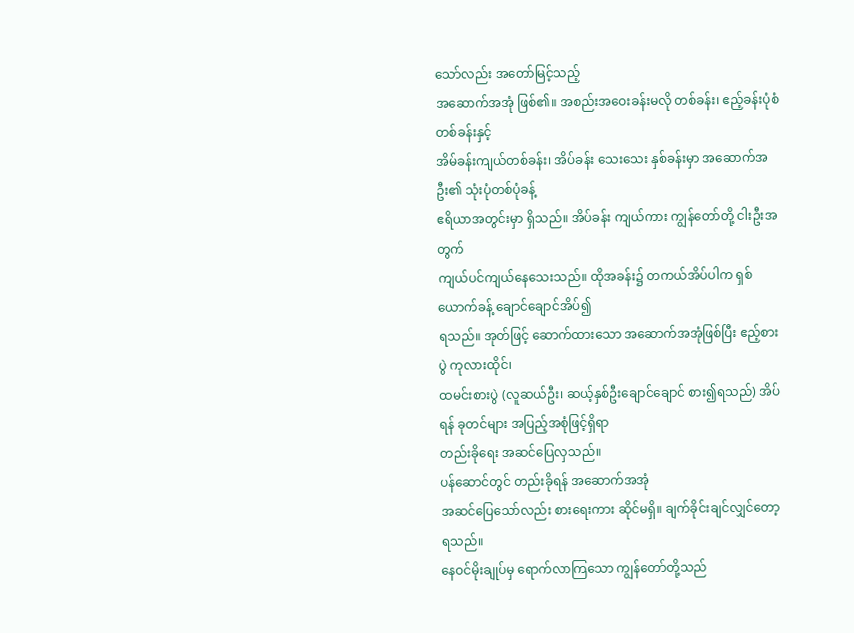သော်လည်း အတော်မြင့်သည့်
အဆောက်အအုံ ဖြစ်၏။ အစည်းအဝေးခန်းမလို တစ်ခန်း၊ ဧည့်ခန်းပုံစံ တစ်ခန်းနှင့်
အိမ်ခန်းကျယ်တစ်ခန်း၊ အိပ်ခန်း သေးသေး နှစ်ခန်းမှာ အဆောက်အဦး၏ သုံးပုံတစ်ပုံခန့်
ဧရိယာအတွင်းမှာ ရှိသည်။ အိပ်ခန်း ကျယ်ကား ကျွန်တော်တို့ ငါးဦးအတွက်
ကျယ်ပင်ကျယ်နေသေးသည်။ ထိုအခန်း၌ တကယ်အိပ်ပါက ရှစ်ယောက်ခန့် ချောင်ချောင်အိပ်၍
ရသည်။ အုတ်ဖြင့် ဆောက်ထားသော အဆောက်အအုံဖြစ်ပြီး ဧည့်စားပွဲ ကုလားထိုင်၊
ထမင်းစားပွဲ (လူဆယ်ဦး၊ ဆယ့်နှစ်ဦးချောင်ချောင် စား၍ရသည်) အိပ်ရန် ခုတင်များ အပြည့်အစုံဖြင့်ရှိရာ
တည်းခိုရေး အဆင်ပြေလှသည်။
ပန်ဆောင်တွင် တည်းခိုရန် အဆောက်အအုံ
အဆင်ပြေသော်လည်း စားရေးကား ဆိုင်မရှိ။ ချက်ခိုင်းချင်လျှင်တော့ ရသည်။
နေဝင်မိုးချုပ်မှ ရောက်လာကြသော ကျွန်တော်တို့သည်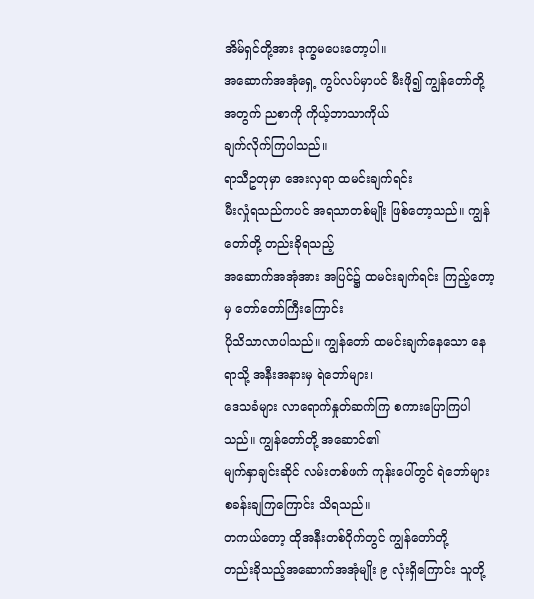အိမ်ရှင်တို့အား ဒုက္ခမပေးတော့ပါ။
အဆောက်အအုံရှေ့ ကွပ်လပ်မှာပင် မီးဖို၍ ကျွန်တော်တို့အတွက် ညစာကို ကိုယ့်ဘာသာကိုယ်
ချက်လိုက်ကြပါသည်။
ရာသီဥတုမှာ အေးလှရာ ထမင်းချက်ရင်း
မီးလှုံရသည်ကပင် အရသာတစ်မျိုး ဖြစ်တော့သည်။ ကျွန်တော်တို့ တည်းခိုရသည့်
အဆောက်အအုံအား အပြင်၌ ထမင်းချက်ရင်း ကြည့်တော့မှ တော်တော်ကြီးကြောင်း
ပိုသိသာလာပါသည်။ ကျွန်တော် ထမင်းချက်နေသော နေရာသို့ အနီးအနားမှ ရဲဘော်များ၊
ဒေသခံများ လာရောက်နှုတ်ဆက်ကြ စကားပြောကြပါသည်။ ကျွန်တော်တို့ အဆောင်၏
မျက်နှာချင်းဆိုင် လမ်းတစ်ဖက် ကုန်းပေါ်တွင် ရဲဘော်များ စခန်းချကြကြောင်း သိရသည်။
တကယ်တော့ ထိုအနီးတစ်ဝိုက်တွင် ကျွန်တော်တို့
တည်းခိုသည့်အဆောက်အအုံမျိုး ၉ လုံးရှိကြောင်း သူတို့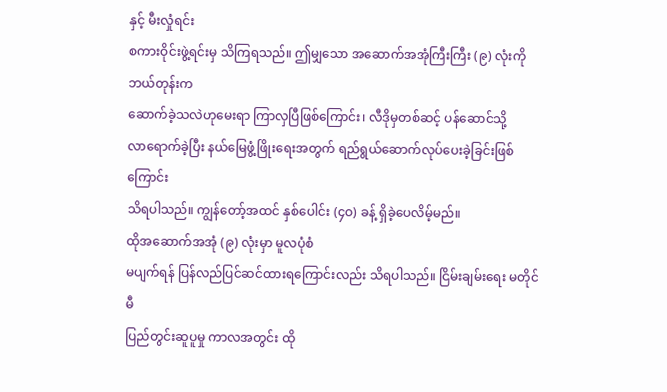နှင့် မီးလှုံရင်း
စကားဝိုင်းဖွဲ့ရင်းမှ သိကြရသည်။ ဤမျှသော အဆောက်အအုံကြီးကြီး (၉) လုံးကို ဘယ်တုန်းက
ဆောက်ခဲ့သလဲဟုမေးရာ ကြာလှပြီဖြစ်ကြောင်း၊ လီဒိုမှတစ်ဆင့် ပန်ဆောင်သို့
လာရောက်ခဲ့ပြီး နယ်မြေဖွံ့ဖြိုးရေးအတွက် ရည်ရွယ်ဆောက်လုပ်ပေးခဲ့ခြင်းဖြစ်ကြောင်း
သိရပါသည်။ ကျွန်တော့်အထင် နှစ်ပေါင်း (၄ဝ) ခန့် ရှိခဲ့ပေလိမ့်မည်။
ထိုအဆောက်အအုံ (၉) လုံးမှာ မူလပုံစံ
မပျက်ရန် ပြန်လည်ပြင်ဆင်ထားရကြောင်းလည်း သိရပါသည်။ ငြိမ်းချမ်းရေး မတိုင်မီ
ပြည်တွင်းဆူပူမှု ကာလအတွင်း ထို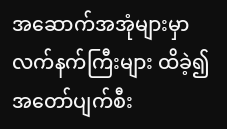အဆောက်အအုံများမှာ လက်နက်ကြီးများ ထိခဲ့၍ အတော်ပျက်စီး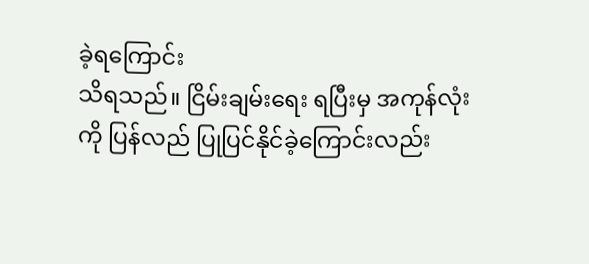ခဲ့ရကြောင်း
သိရသည်။ ငြိမ်းချမ်းရေး ရပြီးမှ အကုန်လုံးကို ပြန်လည် ပြုပြင်နိုင်ခဲ့ကြောင်းလည်း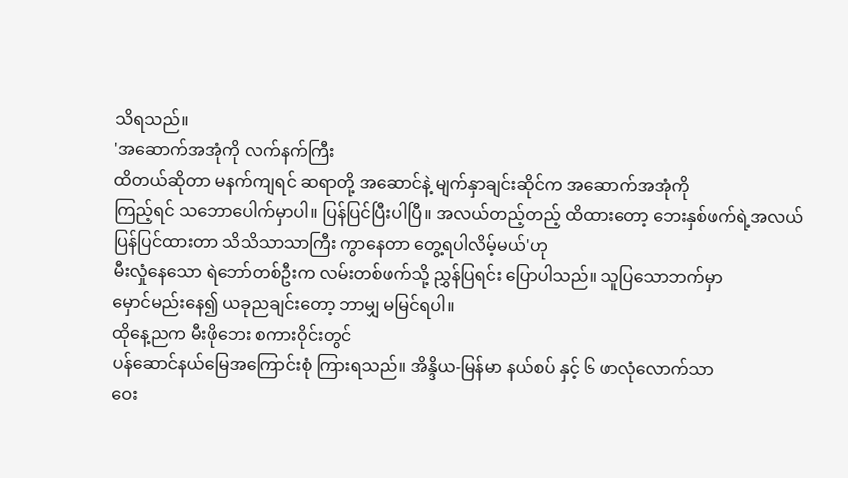သိရသည်။
'အဆောက်အအုံကို လက်နက်ကြီး
ထိတယ်ဆိုတာ မနက်ကျရင် ဆရာတို့ အဆောင်နဲ့ မျက်နှာချင်းဆိုင်က အဆောက်အအုံကို
ကြည့်ရင် သဘောပေါက်မှာပါ။ ပြန်ပြင်ပြီးပါပြီ။ အလယ်တည့်တည့် ထိထားတော့ ဘေးနှစ်ဖက်ရဲ့အလယ်
ပြန်ပြင်ထားတာ သိသိသာသာကြီး ကွာနေတာ တွေ့ရပါလိမ့်မယ်'ဟု
မီးလှုံနေသော ရဲဘော်တစ်ဦးက လမ်းတစ်ဖက်သို့ ညွှန်ပြရင်း ပြောပါသည်။ သူပြသောဘက်မှာ
မှောင်မည်းနေ၍ ယခုညချင်းတော့ ဘာမျှ မမြင်ရပါ။
ထိုနေ့ညက မီးဖိုဘေး စကားဝိုင်းတွင်
ပန်ဆောင်နယ်မြေအကြောင်းစုံ ကြားရသည်။ အိန္ဒိယ-မြန်မာ နယ်စပ် နှင့် ၆ ဖာလုံလောက်သာ
ဝေး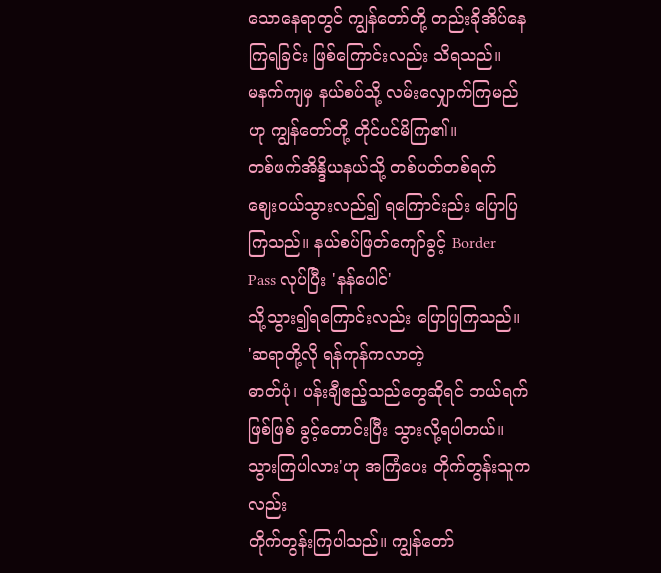သောနေရာတွင် ကျွန်တော်တို့ တည်းခိုအိပ်နေကြရခြင်း ဖြစ်ကြောင်းလည်း သိရသည်။
မနက်ကျမှ နယ်စပ်သို့ လမ်းလျှောက်ကြမည်ဟု ကျွန်တော်တို့ တိုင်ပင်မိကြ၏။
တစ်ဖက်အိန္ဒိယနယ်သို့ တစ်ပတ်တစ်ရက်
ဈေးဝယ်သွားလည်၍ ရကြောင်းည်း ပြောပြကြသည်။ နယ်စပ်ဖြတ်ကျော်ခွင့် Border
Pass လုပ်ပြီး 'နန်ပေါင်'
သို့သွား၍ရကြောင်းလည်း ပြောပြကြသည်။
'ဆရာတို့လို ရန်ကုန်ကလာတဲ့
ဓာတ်ပုံ၊ ပန်းချီဧည့်သည်တွေဆိုရင် ဘယ်ရက်ဖြစ်ဖြစ် ခွင့်တောင်းပြီး သွားလို့ရပါတယ်။
သွားကြပါလား'ဟု အကြံပေး တိုက်တွန်းသူကလည်း
တိုက်တွန်းကြပါသည်။ ကျွန်တော်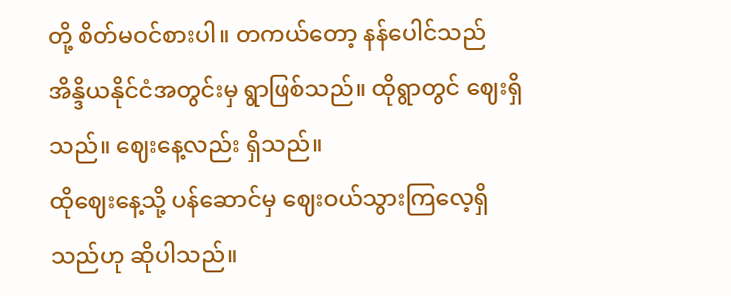တို့ စိတ်မဝင်စားပါ။ တကယ်တော့ နန်ပေါင်သည်
အိန္ဒိယနိုင်ငံအတွင်းမှ ရွာဖြစ်သည်။ ထိုရွာတွင် ဈေးရှိသည်။ ဈေးနေ့လည်း ရှိသည်။
ထိုဈေးနေ့သို့ ပန်ဆောင်မှ ဈေးဝယ်သွားကြလေ့ရှိသည်ဟု ဆိုပါသည်။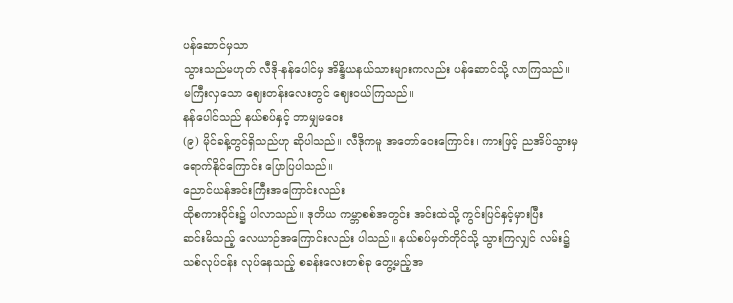ပန်ဆောင်မှသာ
သွားသည်မဟုတ် လီဒို-နန်ပေါင်မှ အိန္ဒိယနယ်သားများကလည်း ပန်ဆောင်သို့ လာကြသည်။
မကြီးလှသော ဈေးတန်းလေးတွင် ဈေးဝယ်ကြသည်။
နန်ပေါင်သည် နယ်စပ်နှင့် ဘာမျှမဝေး
(၉) မိုင်ခန့်တွင်ရှိသည်ဟု ဆိုပါသည်။ လီဒိုကမူ အတော်ဝေးကြောင်း၊ ကားဖြင့် ညအိပ်သွားမှ
ရောက်နိုင်ကြောင်း ပြောပြပါသည်။
ညောင်ယန်အင်းကြီးအကြောင်းလည်း
ထိုစကားဝိုင်း၌ ပါလာသည်။ ဒုတိယ ကမ္ဘာစစ်အတွင်း အင်းထဲသို့ ကွင်းပြင်နှင့်မှားပြီး
ဆင်းမိသည့် လေယာဉ်အကြောင်းလည်း ပါသည်။ နယ်စပ်မှတ်တိုင်သို့ သွားကြလျှင် လမ်း၌
သစ်လုပ်ငန်း လုပ်နေသည့် စခန်းလေးတစ်ခု တွေ့မည့်အ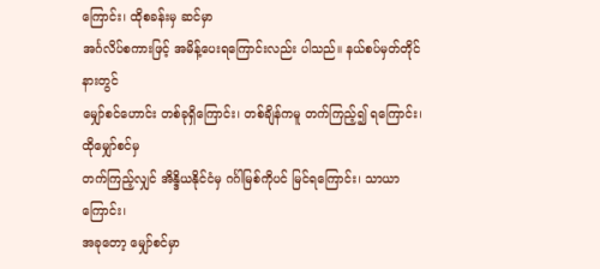ကြောင်း၊ ထိုစခန်းမှ ဆင်မှာ
အင်္ဂလိပ်စကားဖြင့် အမိန့်ပေးရကြောင်းလည်း ပါသည်။ နယ်စပ်မှတ်တိုင်နားတွင်
မျှော်စင်ဟောင်း တစ်ခုရှိကြောင်း၊ တစ်ချိန်ကမူ တက်ကြည့်၍ ရကြောင်း၊ ထိုမျှော်စင်မှ
တက်ကြည့်လျှင် အိန္ဒိယနိုင်ငံမှ ဂင်္ဂါမြစ်ကိုပင် မြင်ရကြောင်း၊ သာယာကြောင်း၊
အခုတော့ မျှော်စင်မှာ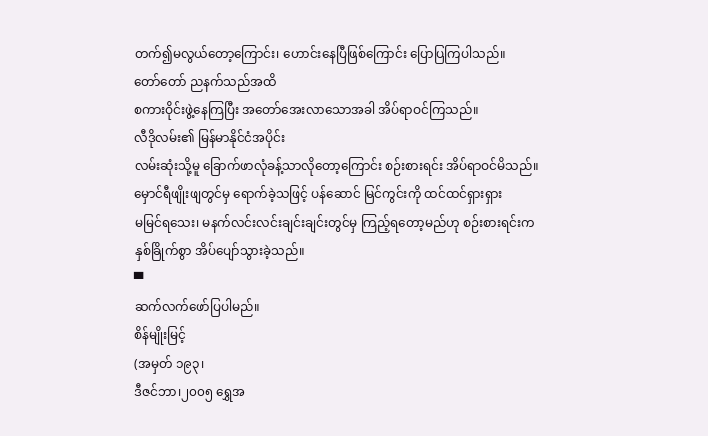တက်၍မလွယ်တော့ကြောင်း၊ ဟောင်းနေပြီဖြစ်ကြောင်း ပြောပြကြပါသည်။
တော်တော် ညနက်သည်အထိ
စကားဝိုင်းဖွဲ့နေကြပြီး အတော်အေးလာသောအခါ အိပ်ရာဝင်ကြသည်။
လီဒိုလမ်း၏ မြန်မာနိုင်ငံအပိုင်း
လမ်းဆုံးသို့မူ ခြောက်ဖာလုံခန့်သာလိုတော့ကြောင်း စဉ်းစားရင်း အိပ်ရာဝင်မိသည်။
မှောင်ရီဖျိုးဖျတွင်မှ ရောက်ခဲ့သဖြင့် ပန်ဆောင် မြင်ကွင်းကို ထင်ထင်ရှားရှား
မမြင်ရသေး၊ မနက်လင်းလင်းချင်းချင်းတွင်မှ ကြည့်ရတော့မည်ဟု စဉ်းစားရင်းက
နှစ်ခြိုက်စွာ အိပ်ပျော်သွားခဲ့သည်။
▀
ဆက်လက်ဖော်ပြပါမည်။
စိန်မျိုးမြင့်
(အမှတ် ၁၉၃၊
ဒီဇင်ဘာ၊၂၀၀၅ ရွှေအ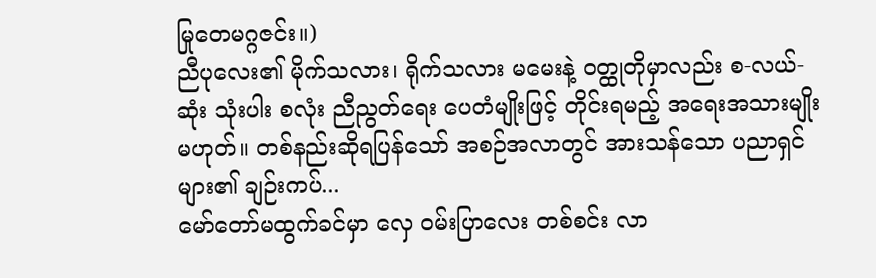မြုတေမဂ္ဂဇင်း။)
ညီပုလေး၏ မိုက်သလား၊ ရိုက်သလား မမေးနဲ့ ဝတ္ထုတိုမှာလည်း စ-လယ်-ဆုံး သုံးပါး စလုံး ညီညွတ်ရေး ပေတံမျိုးဖြင့် တိုင်းရမည့် အရေးအသားမျိုး မဟုတ်။ တစ်နည်းဆိုရပြန်သော် အစဉ်အလာတွင် အားသန်သော ပညာရှင်များ၏ ချဉ်းကပ်...
မော်တော်မထွက်ခင်မှာ လှေ ဝမ်းပြာလေး တစ်စင်း လာ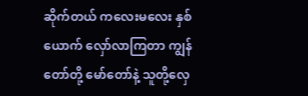ဆိုက်တယ် ကလေးမလေး နှစ်ယောက် လှော်လာကြတာ ကျွန်တော်တို့ မော်တော်နဲ့ သူတို့လှေ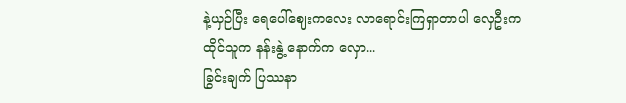နဲ့ယှဉ်ပြီး ရေပေါ်ဈေးကလေး လာရောင်းကြရှာတာပါ လှေဦးက ထိုင်သူက နန်းနွဲ့ နောက်က လှော...
ခြွင်းချက် ပြဿနာ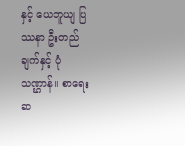နှင့် ယေဘူယျ ပြဿနာ ဦးတည်ချက်နှင့် ပုံသဏ္ဌာန်။ စာရေးဆ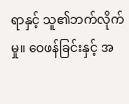ရာနှင့် သူ၏ဘက်လိုက်မှု။ ဝေဖန်ခြင်းနှင့် အ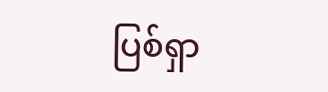ပြစ်ရှာ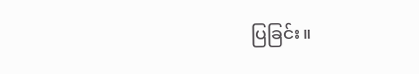ပြခြင်း။